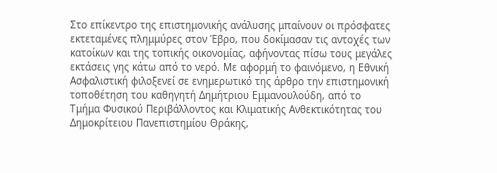Στο επίκεντρο της επιστημονικής ανάλυσης μπαίνουν οι πρόσφατες εκτεταμένες πλημμύρες στον Έβρο, που δοκίμασαν τις αντοχές των κατοίκων και της τοπικής οικονομίας, αφήνοντας πίσω τους μεγάλες εκτάσεις γης κάτω από το νερό. Με αφορμή το φαινόμενο, η Εθνική Ασφαλιστική φιλοξενεί σε ενημερωτικό της άρθρο την επιστημονική τοποθέτηση του καθηγητή Δημήτριου Εμμανουλούδη, από το Τμήμα Φυσικού Περιβάλλοντος και Κλιματικής Ανθεκτικότητας του Δημοκρίτειου Πανεπιστημίου Θράκης,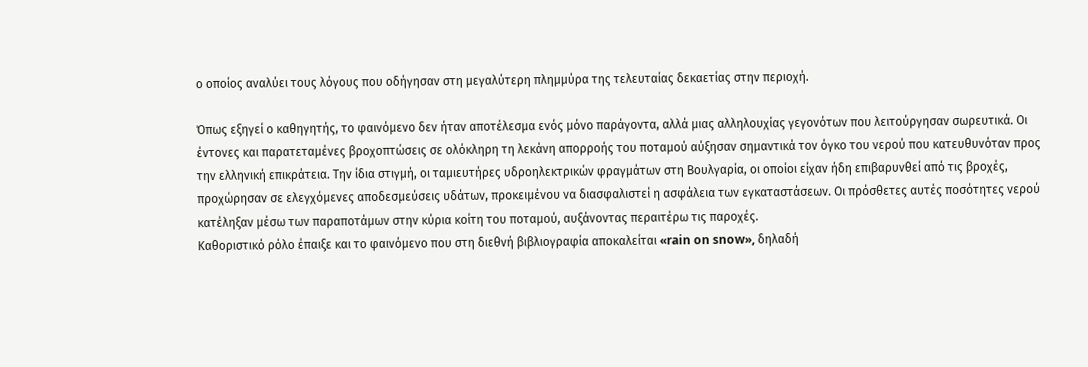ο οποίος αναλύει τους λόγους που οδήγησαν στη μεγαλύτερη πλημμύρα της τελευταίας δεκαετίας στην περιοχή.

Όπως εξηγεί ο καθηγητής, το φαινόμενο δεν ήταν αποτέλεσμα ενός μόνο παράγοντα, αλλά μιας αλληλουχίας γεγονότων που λειτούργησαν σωρευτικά. Οι έντονες και παρατεταμένες βροχοπτώσεις σε ολόκληρη τη λεκάνη απορροής του ποταμού αύξησαν σημαντικά τον όγκο του νερού που κατευθυνόταν προς την ελληνική επικράτεια. Την ίδια στιγμή, οι ταμιευτήρες υδροηλεκτρικών φραγμάτων στη Βουλγαρία, οι οποίοι είχαν ήδη επιβαρυνθεί από τις βροχές, προχώρησαν σε ελεγχόμενες αποδεσμεύσεις υδάτων, προκειμένου να διασφαλιστεί η ασφάλεια των εγκαταστάσεων. Οι πρόσθετες αυτές ποσότητες νερού κατέληξαν μέσω των παραποτάμων στην κύρια κοίτη του ποταμού, αυξάνοντας περαιτέρω τις παροχές.
Καθοριστικό ρόλο έπαιξε και το φαινόμενο που στη διεθνή βιβλιογραφία αποκαλείται «rain on snow», δηλαδή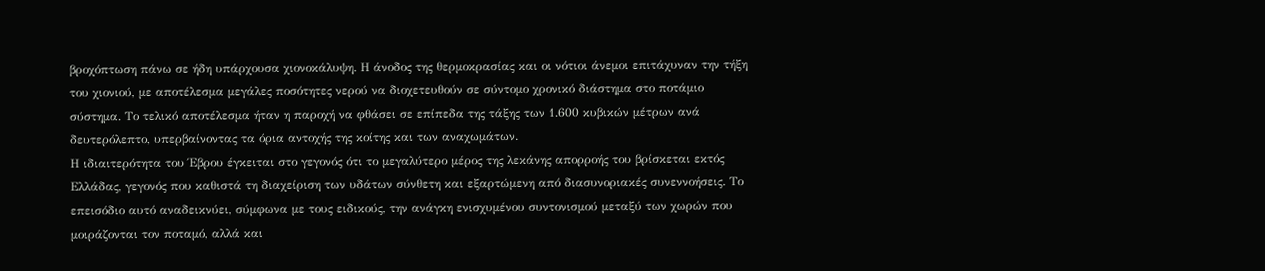βροχόπτωση πάνω σε ήδη υπάρχουσα χιονοκάλυψη. Η άνοδος της θερμοκρασίας και οι νότιοι άνεμοι επιτάχυναν την τήξη του χιονιού, με αποτέλεσμα μεγάλες ποσότητες νερού να διοχετευθούν σε σύντομο χρονικό διάστημα στο ποτάμιο σύστημα. Το τελικό αποτέλεσμα ήταν η παροχή να φθάσει σε επίπεδα της τάξης των 1.600 κυβικών μέτρων ανά δευτερόλεπτο, υπερβαίνοντας τα όρια αντοχής της κοίτης και των αναχωμάτων.
Η ιδιαιτερότητα του Έβρου έγκειται στο γεγονός ότι το μεγαλύτερο μέρος της λεκάνης απορροής του βρίσκεται εκτός Ελλάδας, γεγονός που καθιστά τη διαχείριση των υδάτων σύνθετη και εξαρτώμενη από διασυνοριακές συνεννοήσεις. Το επεισόδιο αυτό αναδεικνύει, σύμφωνα με τους ειδικούς, την ανάγκη ενισχυμένου συντονισμού μεταξύ των χωρών που μοιράζονται τον ποταμό, αλλά και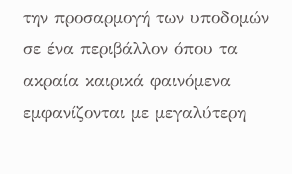την προσαρμογή των υποδομών σε ένα περιβάλλον όπου τα ακραία καιρικά φαινόμενα εμφανίζονται με μεγαλύτερη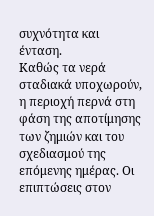συχνότητα και ένταση.
Καθώς τα νερά σταδιακά υποχωρούν, η περιοχή περνά στη φάση της αποτίμησης των ζημιών και του σχεδιασμού της επόμενης ημέρας. Οι επιπτώσεις στον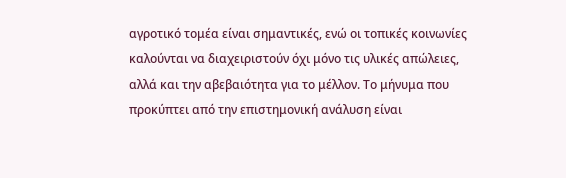αγροτικό τομέα είναι σημαντικές, ενώ οι τοπικές κοινωνίες καλούνται να διαχειριστούν όχι μόνο τις υλικές απώλειες, αλλά και την αβεβαιότητα για το μέλλον. Το μήνυμα που προκύπτει από την επιστημονική ανάλυση είναι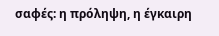σαφές: η πρόληψη, η έγκαιρη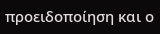προειδοποίηση και ο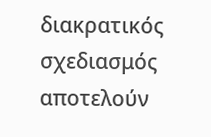διακρατικός σχεδιασμός αποτελούν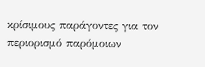κρίσιμους παράγοντες για τον περιορισμό παρόμοιων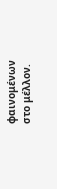φαινομένων στο μέλλον.